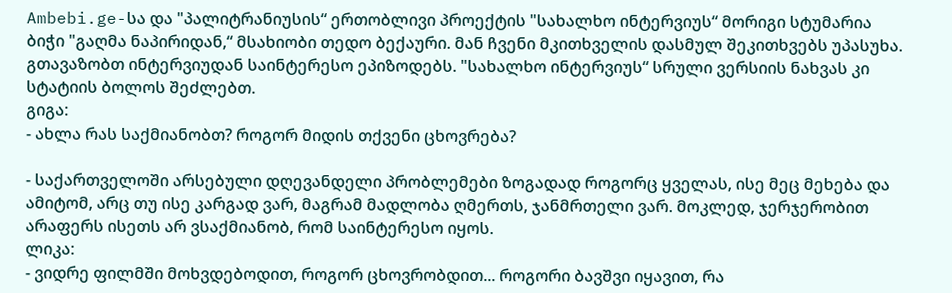Ambebi.ge-სა და "პალიტრანიუსის“ ერთობლივი პროექტის "სახალხო ინტერვიუს“ მორიგი სტუმარია ბიჭი "გაღმა ნაპირიდან,“ მსახიობი თედო ბექაური. მან ჩვენი მკითხველის დასმულ შეკითხვებს უპასუხა. გთავაზობთ ინტერვიუდან საინტერესო ეპიზოდებს. "სახალხო ინტერვიუს“ სრული ვერსიის ნახვას კი სტატიის ბოლოს შეძლებთ.
გიგა:
- ახლა რას საქმიანობთ? როგორ მიდის თქვენი ცხოვრება?

- საქართველოში არსებული დღევანდელი პრობლემები ზოგადად როგორც ყველას, ისე მეც მეხება და ამიტომ, არც თუ ისე კარგად ვარ, მაგრამ მადლობა ღმერთს, ჯანმრთელი ვარ. მოკლედ, ჯერჯერობით არაფერს ისეთს არ ვსაქმიანობ, რომ საინტერესო იყოს.
ლიკა:
- ვიდრე ფილმში მოხვდებოდით, როგორ ცხოვრობდით... როგორი ბავშვი იყავით, რა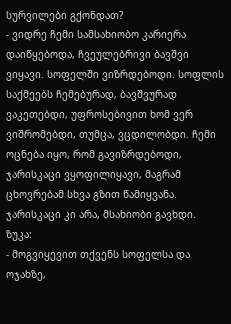სურვილები გქონდათ?
- ვიდრე ჩემი სამსახიობო კარიერა დაიწყებოდა, ჩვეულებრივი ბავშვი ვიყავი. სოფელში ვიზრდებოდი. სოფლის საქმეებს ჩემებურად, ბავშვურად ვაკეთებდი, უფროსებივით ხომ ვერ ვიშრომებდი, თუმცა, ვცდილობდი. ჩემი ოცნება იყო, რომ გავიზრდებოდი, ჯარისკაცი ვყოფილიყავი, მაგრამ ცხოვრებამ სხვა გზით წამიყვანა. ჯარისკაცი კი არა, მსახიობი გავხდი.
ზუკა:
- მოგვიყევით თქვენს სოფელსა და ოჯახზე,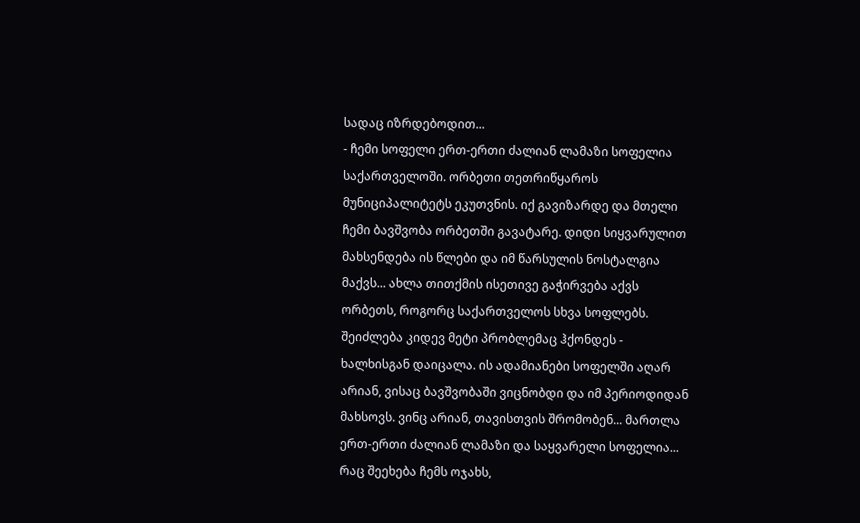სადაც იზრდებოდით...
- ჩემი სოფელი ერთ-ერთი ძალიან ლამაზი სოფელია საქართველოში. ორბეთი თეთრიწყაროს მუნიციპალიტეტს ეკუთვნის. იქ გავიზარდე და მთელი ჩემი ბავშვობა ორბეთში გავატარე. დიდი სიყვარულით მახსენდება ის წლები და იმ წარსულის ნოსტალგია მაქვს... ახლა თითქმის ისეთივე გაჭირვება აქვს ორბეთს, როგორც საქართველოს სხვა სოფლებს. შეიძლება კიდევ მეტი პრობლემაც ჰქონდეს - ხალხისგან დაიცალა. ის ადამიანები სოფელში აღარ არიან, ვისაც ბავშვობაში ვიცნობდი და იმ პერიოდიდან მახსოვს. ვინც არიან, თავისთვის შრომობენ... მართლა ერთ-ერთი ძალიან ლამაზი და საყვარელი სოფელია...
რაც შეეხება ჩემს ოჯახს,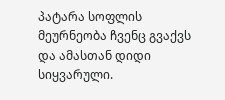პატარა სოფლის მეურნეობა ჩვენც გვაქვს და ამასთან დიდი სიყვარული.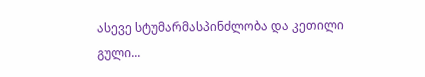ასევე სტუმარმასპინძლობა და კეთილი გული...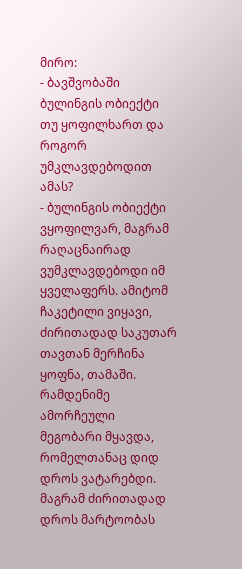მირო:
- ბავშვობაში ბულინგის ობიექტი თუ ყოფილხართ და როგორ უმკლავდებოდით ამას?
- ბულინგის ობიექტი ვყოფილვარ, მაგრამ რაღაცნაირად ვუმკლავდებოდი იმ ყველაფერს. ამიტომ ჩაკეტილი ვიყავი, ძირითადად საკუთარ თავთან მერჩინა ყოფნა, თამაში. რამდენიმე ამორჩეული მეგობარი მყავდა, რომელთანაც დიდ დროს ვატარებდი. მაგრამ ძირითადად დროს მარტოობას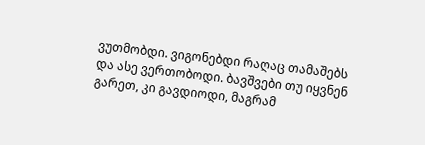ვუთმობდი. ვიგონებდი რაღაც თამაშებს და ასე ვერთობოდი. ბავშვები თუ იყვნენ გარეთ, კი გავდიოდი, მაგრამ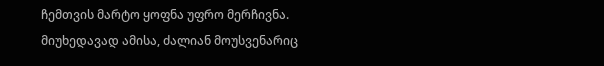ჩემთვის მარტო ყოფნა უფრო მერჩივნა.
მიუხედავად ამისა, ძალიან მოუსვენარიც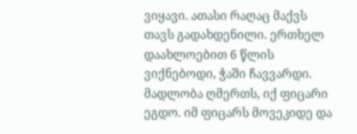ვიყავი. ათასი რაღაც მაქვს თავს გადახდენილი. ერთხელ დაახლოებით 6 წლის ვიქნებოდი, ჭაში ჩავვარდი. მადლობა ღმერთს, იქ ფიცარი ეგდო. იმ ფიცარს მოვეკიდე და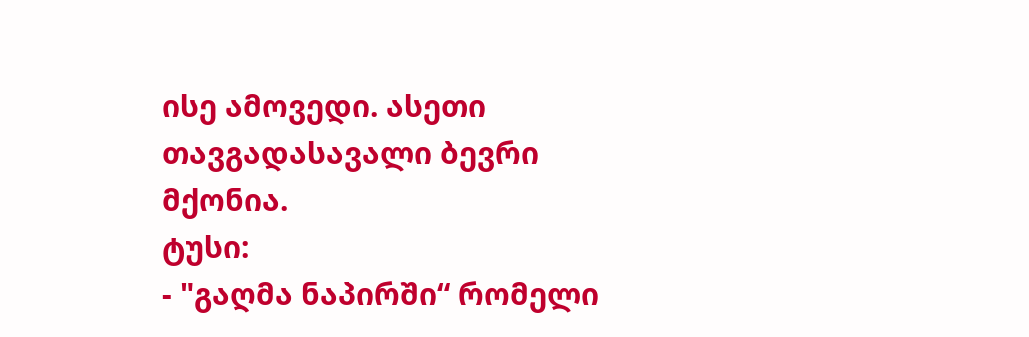ისე ამოვედი. ასეთი თავგადასავალი ბევრი მქონია.
ტუსი:
- "გაღმა ნაპირში“ რომელი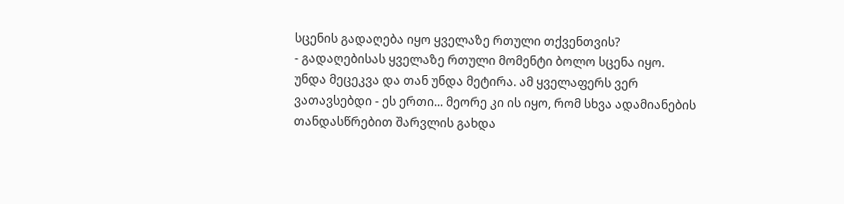სცენის გადაღება იყო ყველაზე რთული თქვენთვის?
- გადაღებისას ყველაზე რთული მომენტი ბოლო სცენა იყო. უნდა მეცეკვა და თან უნდა მეტირა. ამ ყველაფერს ვერ ვათავსებდი - ეს ერთი... მეორე კი ის იყო, რომ სხვა ადამიანების თანდასწრებით შარვლის გახდა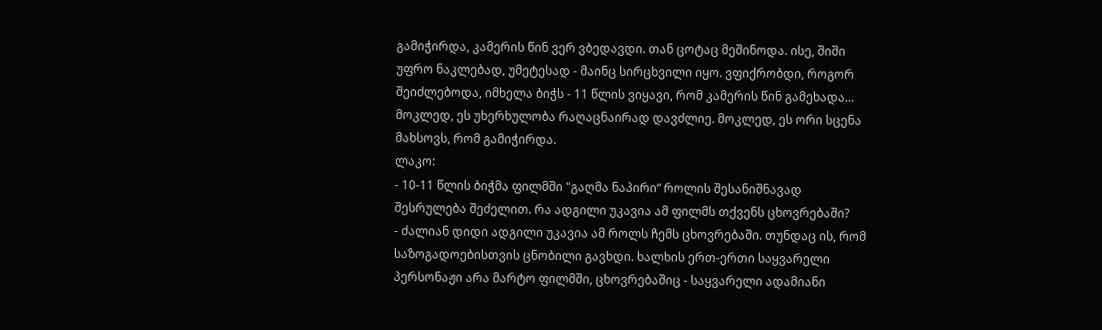გამიჭირდა, კამერის წინ ვერ ვბედავდი. თან ცოტაც მეშინოდა. ისე, შიში უფრო ნაკლებად, უმეტესად - მაინც სირცხვილი იყო. ვფიქრობდი, როგორ შეიძლებოდა, იმხელა ბიჭს - 11 წლის ვიყავი, რომ კამერის წინ გამეხადა... მოკლედ, ეს უხერხულობა რაღაცნაირად დავძლიე. მოკლედ, ეს ორი სცენა მახსოვს, რომ გამიჭირდა.
ლაკო:
- 10-11 წლის ბიჭმა ფილმში "გაღმა ნაპირი“ როლის შესანიშნავად შესრულება შეძელით. რა ადგილი უკავია ამ ფილმს თქვენს ცხოვრებაში?
- ძალიან დიდი ადგილი უკავია ამ როლს ჩემს ცხოვრებაში. თუნდაც ის, რომ საზოგადოებისთვის ცნობილი გავხდი. ხალხის ერთ-ერთი საყვარელი პერსონაჟი არა მარტო ფილმში, ცხოვრებაშიც - საყვარელი ადამიანი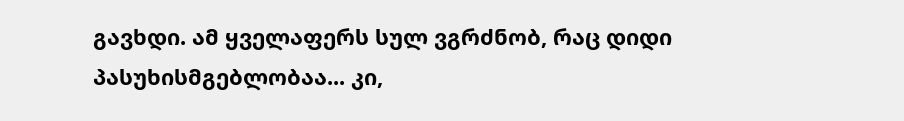გავხდი. ამ ყველაფერს სულ ვგრძნობ, რაც დიდი პასუხისმგებლობაა... კი,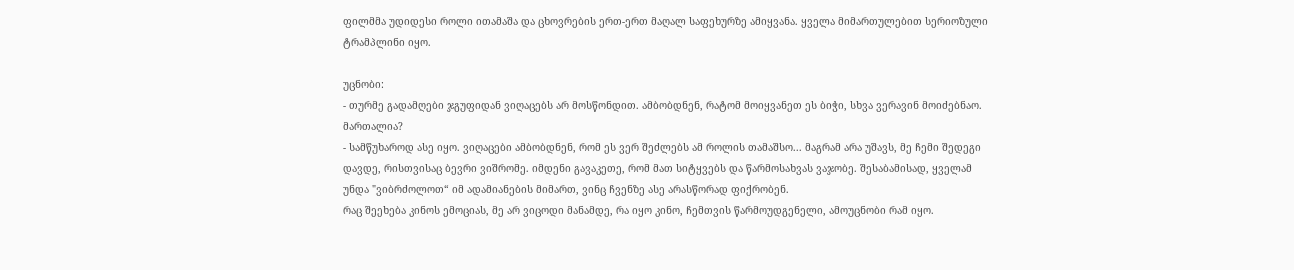ფილმმა უდიდესი როლი ითამაშა და ცხოვრების ერთ-ერთ მაღალ საფეხურზე ამიყვანა. ყველა მიმართულებით სერიოზული ტრამპლინი იყო.

უცნობი:
- თურმე გადამღები ჯგუფიდან ვიღაცებს არ მოსწონდით. ამბობდნენ, რატომ მოიყვანეთ ეს ბიჭი, სხვა ვერავინ მოიძებნაო. მართალია?
- სამწუხაროდ ასე იყო. ვიღაცები ამბობდნენ, რომ ეს ვერ შეძლებს ამ როლის თამაშსო... მაგრამ არა უშავს, მე ჩემი შედეგი დავდე, რისთვისაც ბევრი ვიშრომე. იმდენი გავაკეთე, რომ მათ სიტყვებს და წარმოსახვას ვაჯობე. შესაბამისად, ყველამ უნდა "ვიბრძოლოთ“ იმ ადამიანების მიმართ, ვინც ჩვენზე ასე არასწორად ფიქრობენ.
რაც შეეხება კინოს ემოციას, მე არ ვიცოდი მანამდე, რა იყო კინო, ჩემთვის წარმოუდგენელი, ამოუცნობი რამ იყო.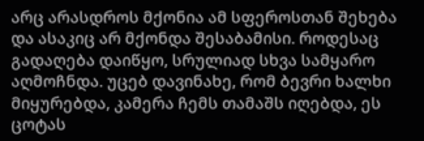არც არასდროს მქონია ამ სფეროსთან შეხება და ასაკიც არ მქონდა შესაბამისი. როდესაც გადაღება დაიწყო, სრულიად სხვა სამყარო აღმოჩნდა. უცებ დავინახე, რომ ბევრი ხალხი მიყურებდა, კამერა ჩემს თამაშს იღებდა, ეს ცოტას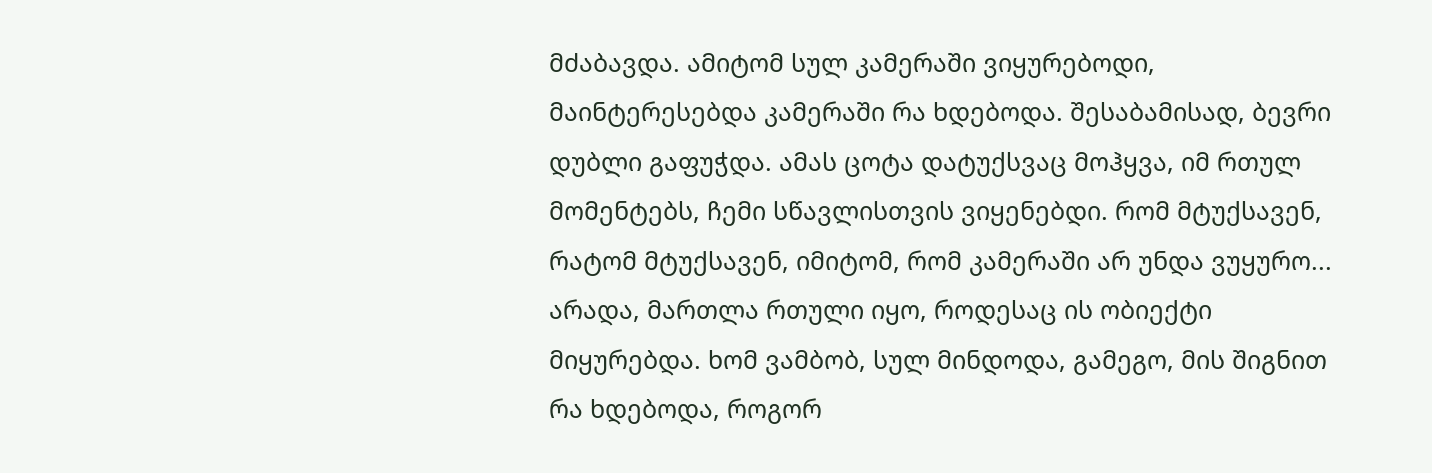მძაბავდა. ამიტომ სულ კამერაში ვიყურებოდი, მაინტერესებდა კამერაში რა ხდებოდა. შესაბამისად, ბევრი დუბლი გაფუჭდა. ამას ცოტა დატუქსვაც მოჰყვა, იმ რთულ მომენტებს, ჩემი სწავლისთვის ვიყენებდი. რომ მტუქსავენ, რატომ მტუქსავენ, იმიტომ, რომ კამერაში არ უნდა ვუყურო... არადა, მართლა რთული იყო, როდესაც ის ობიექტი მიყურებდა. ხომ ვამბობ, სულ მინდოდა, გამეგო, მის შიგნით რა ხდებოდა, როგორ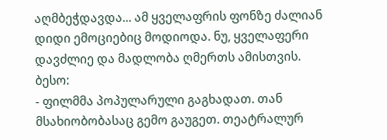აღმბეჭდავდა... ამ ყველაფრის ფონზე ძალიან დიდი ემოციებიც მოდიოდა. ნუ, ყველაფერი დავძლიე და მადლობა ღმერთს ამისთვის.
ბესო:
- ფილმმა პოპულარული გაგხადათ. თან მსახიობობასაც გემო გაუგეთ. თეატრალურ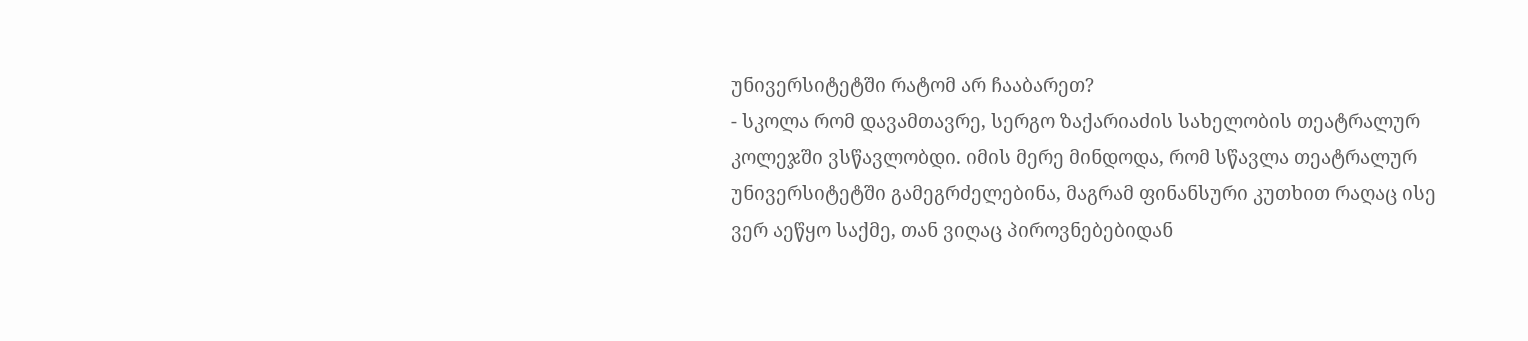უნივერსიტეტში რატომ არ ჩააბარეთ?
- სკოლა რომ დავამთავრე, სერგო ზაქარიაძის სახელობის თეატრალურ კოლეჯში ვსწავლობდი. იმის მერე მინდოდა, რომ სწავლა თეატრალურ უნივერსიტეტში გამეგრძელებინა, მაგრამ ფინანსური კუთხით რაღაც ისე ვერ აეწყო საქმე, თან ვიღაც პიროვნებებიდან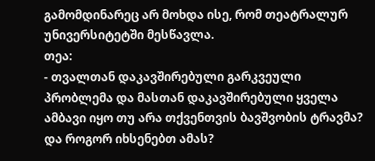გამომდინარეც არ მოხდა ისე, რომ თეატრალურ უნივერსიტეტში მესწავლა.
თეა:
- თვალთან დაკავშირებული გარკვეული პრობლემა და მასთან დაკავშირებული ყველა ამბავი იყო თუ არა თქვენთვის ბავშვობის ტრავმა? და როგორ იხსენებთ ამას?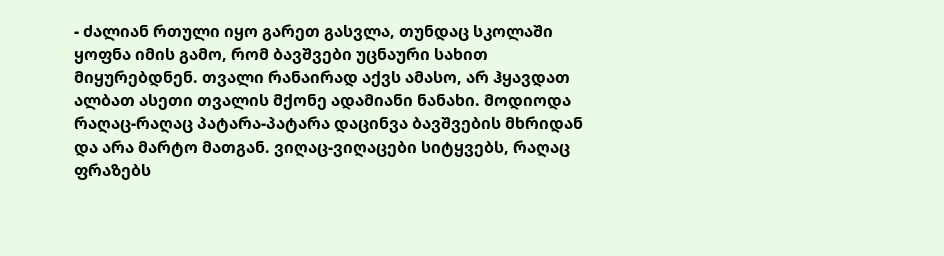- ძალიან რთული იყო გარეთ გასვლა, თუნდაც სკოლაში ყოფნა იმის გამო, რომ ბავშვები უცნაური სახით მიყურებდნენ. თვალი რანაირად აქვს ამასო, არ ჰყავდათ ალბათ ასეთი თვალის მქონე ადამიანი ნანახი. მოდიოდა რაღაც-რაღაც პატარა-პატარა დაცინვა ბავშვების მხრიდან და არა მარტო მათგან. ვიღაც-ვიღაცები სიტყვებს, რაღაც ფრაზებს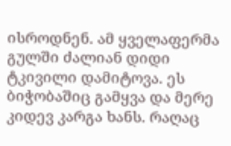ისროდნენ. ამ ყველაფერმა გულში ძალიან დიდი ტკივილი დამიტოვა. ეს ბიჭობაშიც გამყვა და მერე კიდევ კარგა ხანს. რაღაც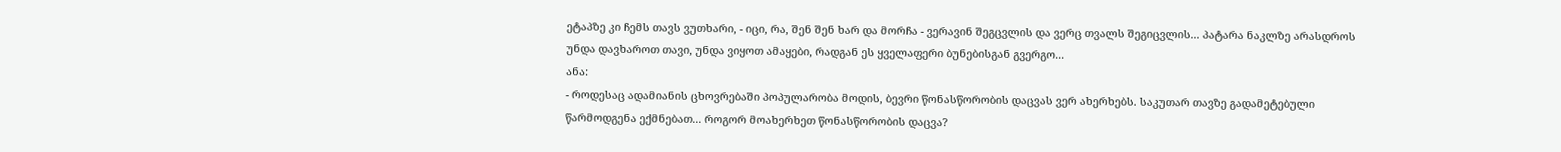ეტაპზე კი ჩემს თავს ვუთხარი, - იცი, რა, შენ შენ ხარ და მორჩა - ვერავინ შეგცვლის და ვერც თვალს შეგიცვლის... პატარა ნაკლზე არასდროს უნდა დავხაროთ თავი, უნდა ვიყოთ ამაყები, რადგან ეს ყველაფერი ბუნებისგან გვერგო...
ანა:
- როდესაც ადამიანის ცხოვრებაში პოპულარობა მოდის, ბევრი წონასწორობის დაცვას ვერ ახერხებს. საკუთარ თავზე გადამეტებული წარმოდგენა ექმნებათ... როგორ მოახერხეთ წონასწორობის დაცვა?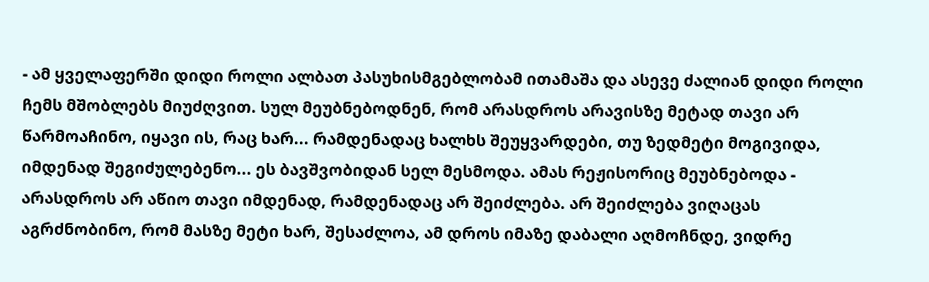- ამ ყველაფერში დიდი როლი ალბათ პასუხისმგებლობამ ითამაშა და ასევე ძალიან დიდი როლი ჩემს მშობლებს მიუძღვით. სულ მეუბნებოდნენ, რომ არასდროს არავისზე მეტად თავი არ წარმოაჩინო, იყავი ის, რაც ხარ... რამდენადაც ხალხს შეუყვარდები, თუ ზედმეტი მოგივიდა, იმდენად შეგიძულებენო... ეს ბავშვობიდან სელ მესმოდა. ამას რეჟისორიც მეუბნებოდა - არასდროს არ აწიო თავი იმდენად, რამდენადაც არ შეიძლება. არ შეიძლება ვიღაცას აგრძნობინო, რომ მასზე მეტი ხარ, შესაძლოა, ამ დროს იმაზე დაბალი აღმოჩნდე, ვიდრე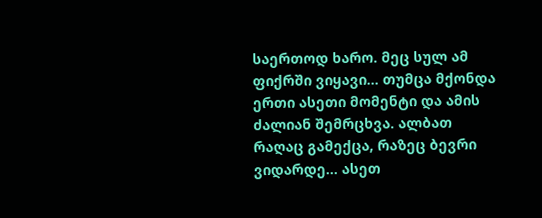საერთოდ ხარო. მეც სულ ამ ფიქრში ვიყავი... თუმცა მქონდა ერთი ასეთი მომენტი და ამის ძალიან შემრცხვა. ალბათ რაღაც გამექცა, რაზეც ბევრი ვიდარდე... ასეთ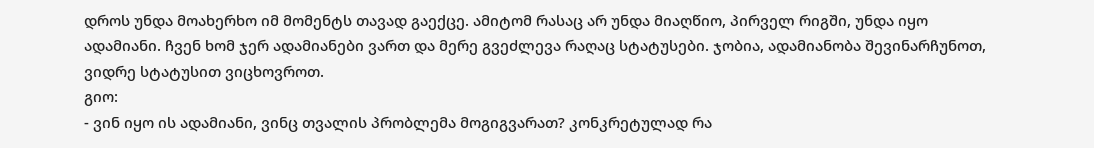დროს უნდა მოახერხო იმ მომენტს თავად გაექცე. ამიტომ რასაც არ უნდა მიაღწიო, პირველ რიგში, უნდა იყო ადამიანი. ჩვენ ხომ ჯერ ადამიანები ვართ და მერე გვეძლევა რაღაც სტატუსები. ჯობია, ადამიანობა შევინარჩუნოთ, ვიდრე სტატუსით ვიცხოვროთ.
გიო:
- ვინ იყო ის ადამიანი, ვინც თვალის პრობლემა მოგიგვარათ? კონკრეტულად რა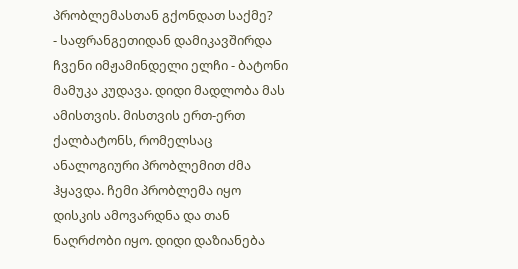პრობლემასთან გქონდათ საქმე?
- საფრანგეთიდან დამიკავშირდა ჩვენი იმჟამინდელი ელჩი - ბატონი მამუკა კუდავა. დიდი მადლობა მას ამისთვის. მისთვის ერთ-ერთ ქალბატონს, რომელსაც ანალოგიური პრობლემით ძმა ჰყავდა. ჩემი პრობლემა იყო დისკის ამოვარდნა და თან ნაღრძობი იყო. დიდი დაზიანება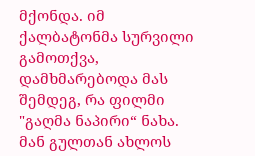მქონდა. იმ ქალბატონმა სურვილი გამოთქვა, დამხმარებოდა მას შემდეგ, რა ფილმი "გაღმა ნაპირი“ ნახა. მან გულთან ახლოს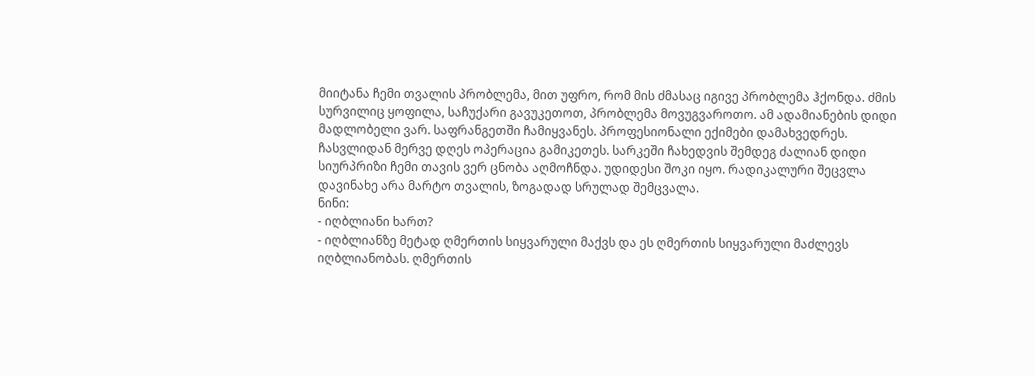მიიტანა ჩემი თვალის პრობლემა, მით უფრო, რომ მის ძმასაც იგივე პრობლემა ჰქონდა. ძმის სურვილიც ყოფილა, საჩუქარი გავუკეთოთ, პრობლემა მოვუგვაროთო. ამ ადამიანების დიდი მადლობელი ვარ. საფრანგეთში ჩამიყვანეს. პროფესიონალი ექიმები დამახვედრეს. ჩასვლიდან მერვე დღეს ოპერაცია გამიკეთეს. სარკეში ჩახედვის შემდეგ ძალიან დიდი სიურპრიზი ჩემი თავის ვერ ცნობა აღმოჩნდა. უდიდესი შოკი იყო. რადიკალური შეცვლა დავინახე არა მარტო თვალის, ზოგადად სრულად შემცვალა.
ნინი:
- იღბლიანი ხართ?
- იღბლიანზე მეტად ღმერთის სიყვარული მაქვს და ეს ღმერთის სიყვარული მაძლევს იღბლიანობას. ღმერთის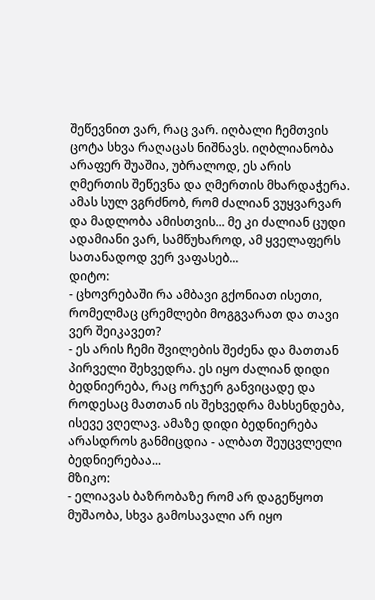შეწევნით ვარ, რაც ვარ. იღბალი ჩემთვის ცოტა სხვა რაღაცას ნიშნავს. იღბლიანობა არაფერ შუაშია, უბრალოდ, ეს არის ღმერთის შეწევნა და ღმერთის მხარდაჭერა. ამას სულ ვგრძნობ, რომ ძალიან ვუყვარვარ და მადლობა ამისთვის... მე კი ძალიან ცუდი ადამიანი ვარ, სამწუხაროდ, ამ ყველაფერს სათანადოდ ვერ ვაფასებ...
დიტო:
- ცხოვრებაში რა ამბავი გქონიათ ისეთი, რომელმაც ცრემლები მოგგვარათ და თავი ვერ შეიკავეთ?
- ეს არის ჩემი შვილების შეძენა და მათთან პირველი შეხვედრა. ეს იყო ძალიან დიდი ბედნიერება, რაც ორჯერ განვიცადე და როდესაც მათთან ის შეხვედრა მახსენდება, ისევე ვღელავ. ამაზე დიდი ბედნიერება არასდროს განმიცდია - ალბათ შეუცვლელი ბედნიერებაა...
მზიკო:
- ელიავას ბაზრობაზე რომ არ დაგეწყოთ მუშაობა, სხვა გამოსავალი არ იყო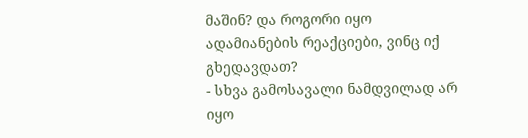მაშინ? და როგორი იყო ადამიანების რეაქციები, ვინც იქ გხედავდათ?
- სხვა გამოსავალი ნამდვილად არ იყო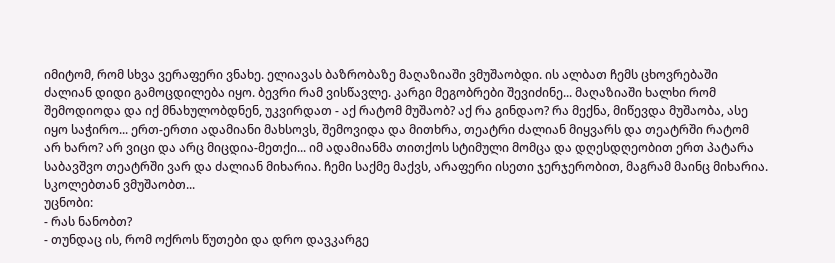იმიტომ, რომ სხვა ვერაფერი ვნახე. ელიავას ბაზრობაზე მაღაზიაში ვმუშაობდი. ის ალბათ ჩემს ცხოვრებაში ძალიან დიდი გამოცდილება იყო. ბევრი რამ ვისწავლე. კარგი მეგობრები შევიძინე... მაღაზიაში ხალხი რომ შემოდიოდა და იქ მნახულობდნენ, უკვირდათ - აქ რატომ მუშაობ? აქ რა გინდაო? რა მექნა, მიწევდა მუშაობა, ასე იყო საჭირო... ერთ-ერთი ადამიანი მახსოვს, შემოვიდა და მითხრა, თეატრი ძალიან მიყვარს და თეატრში რატომ არ ხარო? არ ვიცი და არც მიცდია-მეთქი... იმ ადამიანმა თითქოს სტიმული მომცა და დღესდღეობით ერთ პატარა საბავშვო თეატრში ვარ და ძალიან მიხარია. ჩემი საქმე მაქვს, არაფერი ისეთი ჯერჯერობით, მაგრამ მაინც მიხარია. სკოლებთან ვმუშაობთ...
უცნობი:
- რას ნანობთ?
- თუნდაც ის, რომ ოქროს წუთები და დრო დავკარგე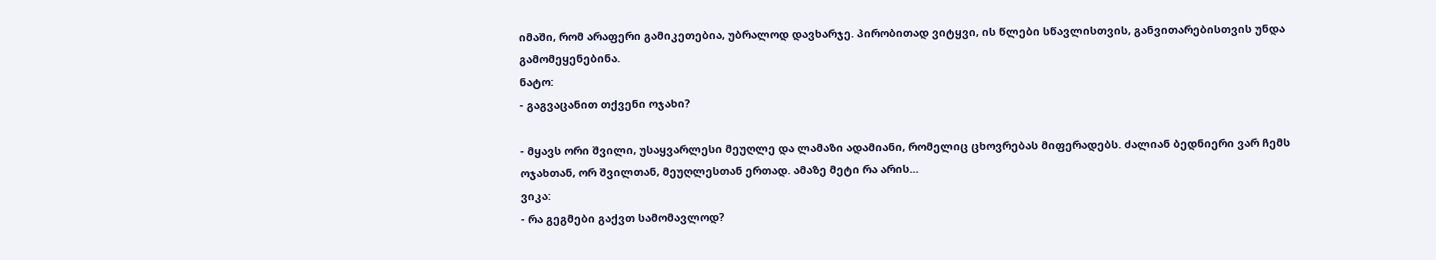იმაში, რომ არაფერი გამიკეთებია, უბრალოდ დავხარჯე. პირობითად ვიტყვი, ის წლები სწავლისთვის, განვითარებისთვის უნდა გამომეყენებინა.
ნატო:
- გაგვაცანით თქვენი ოჯახი?

- მყავს ორი შვილი, უსაყვარლესი მეუღლე და ლამაზი ადამიანი, რომელიც ცხოვრებას მიფერადებს. ძალიან ბედნიერი ვარ ჩემს ოჯახთან, ორ შვილთან, მეუღლესთან ერთად. ამაზე მეტი რა არის...
ვიკა:
- რა გეგმები გაქვთ სამომავლოდ?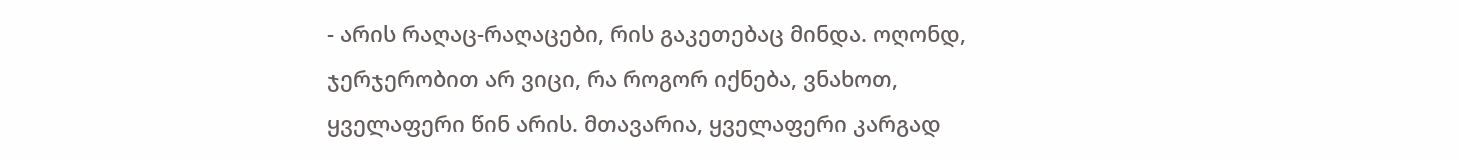- არის რაღაც-რაღაცები, რის გაკეთებაც მინდა. ოღონდ, ჯერჯერობით არ ვიცი, რა როგორ იქნება, ვნახოთ, ყველაფერი წინ არის. მთავარია, ყველაფერი კარგად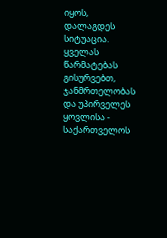იყოს, დალაგდეს სიტუაცია. ყველას წარმატებას გისურვებთ, ჯანმრთელობას და უპირველეს ყოვლისა - საქართველოს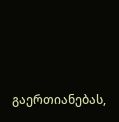გაერთიანებას,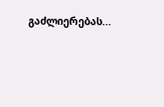გაძლიერებას...